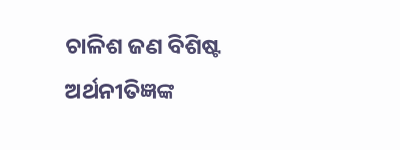ଚାଳିଶ ଜଣ ବିଶିଷ୍ଟ ଅର୍ଥନୀତିଜ୍ଞଙ୍କ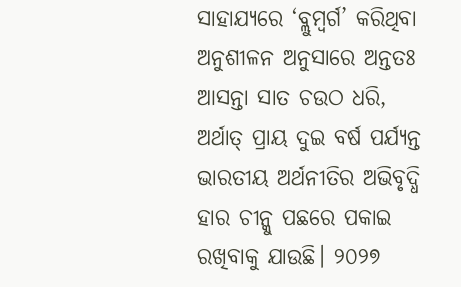ସାହାଯ୍ୟରେ ‘ବ୍ଲୁମ୍ବର୍ଗ’ କରିଥିବା ଅନୁଶୀଳନ ଅନୁସାରେ ଅନ୍ତତଃ ଆସନ୍ତା ସାତ ଚଉଠ ଧରି, ଅର୍ଥାତ୍ ପ୍ରାୟ ଦୁଇ ବର୍ଷ ପର୍ଯ୍ୟନ୍ତ ଭାରତୀୟ ଅର୍ଥନୀତିର ଅଭିବୃଦ୍ଧି ହାର ଚୀନ୍କୁ ପଛରେ ପକାଇ ରଖିବାକୁ ଯାଉଛି। ୨୦୨୭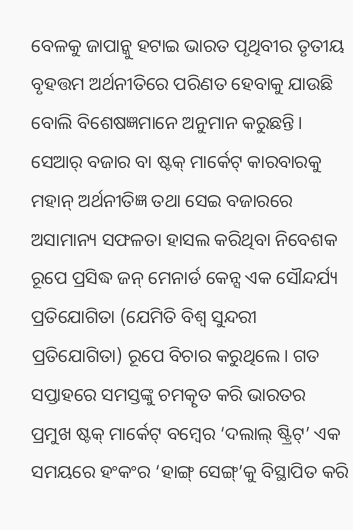ବେଳକୁ ଜାପାନ୍କୁ ହଟାଇ ଭାରତ ପୃଥିବୀର ତୃତୀୟ ବୃହତ୍ତମ ଅର୍ଥନୀତିରେ ପରିଣତ ହେବାକୁ ଯାଉଛି ବୋଲି ବିଶେଷଜ୍ଞମାନେ ଅନୁମାନ କରୁଛନ୍ତି।
ସେଆର୍ ବଜାର ବା ଷ୍ଟକ୍ ମାର୍କେଟ୍ କାରବାରକୁ ମହାନ୍ ଅର୍ଥନୀତିଜ୍ଞ ତଥା ସେଇ ବଜାରରେ ଅସାମାନ୍ୟ ସଫଳତା ହାସଲ କରିଥିବା ନିବେଶକ ରୂପେ ପ୍ରସିଦ୍ଧ ଜନ୍ ମେନାର୍ଡ କେନ୍ସ ଏକ ସୌନ୍ଦର୍ଯ୍ୟ ପ୍ରତିଯୋଗିତା (ଯେମିତି ବିଶ୍ବ ସୁନ୍ଦରୀ ପ୍ରତିଯୋଗିତା) ରୂପେ ବିଚାର କରୁଥିଲେ। ଗତ ସପ୍ତାହରେ ସମସ୍ତଙ୍କୁ ଚମତ୍କୃତ କରି ଭାରତର ପ୍ରମୁଖ ଷ୍ଟକ୍ ମାର୍କେଟ୍ ବମ୍ବେର ‘ଦଲାଲ୍ ଷ୍ଟ୍ରିଟ୍’ ଏକ ସମୟରେ ହଂକଂର ‘ହାଙ୍ଗ୍ ସେଙ୍ଗ୍’କୁ ବିସ୍ଥାପିତ କରି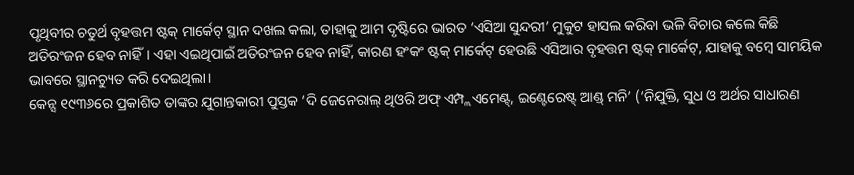ପୃଥିବୀର ଚତୁର୍ଥ ବୃହତ୍ତମ ଷ୍ଟକ୍ ମାର୍କେଟ୍ ସ୍ଥାନ ଦଖଲ କଲା, ତାହାକୁ ଆମ ଦୃଷ୍ଟିରେ ଭାରତ ‘ଏସିଆ ସୁନ୍ଦରୀ’ ମୁକୁଟ ହାସଲ କରିବା ଭଳି ବିଚାର କଲେ କିଛି ଅତିରଂଜନ ହେବ ନାହିଁ। ଏହା ଏଇଥିପାଇଁ ଅତିରଂଜନ ହେବ ନାହିଁ, କାରଣ ହଂକଂ ଷ୍ଟକ୍ ମାର୍କେଟ୍ ହେଉଛି ଏସିଆର ବୃହତ୍ତମ ଷ୍ଟକ୍ ମାର୍କେଟ୍, ଯାହାକୁ ବମ୍ବେ ସାମୟିକ ଭାବରେ ସ୍ଥାନଚ୍ୟୁତ କରି ଦେଇଥିଲା।
କେନ୍ସ ୧୯୩୬ରେ ପ୍ରକାଶିତ ତାଙ୍କର ଯୁଗାନ୍ତକାରୀ ପୁସ୍ତକ ‘ଦି ଜେନେରାଲ୍ ଥିଓରି ଅଫ୍ ଏମ୍ପ୍ଲଏମେଣ୍ଟ୍, ଇଣ୍ଟେରେଷ୍ଟ୍ ଆଣ୍ଡ୍ ମନି’ (‘ନିଯୁକ୍ତି, ସୁଧ ଓ ଅର୍ଥର ସାଧାରଣ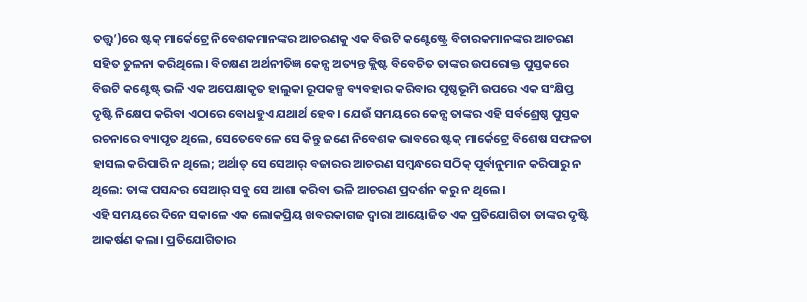ତତ୍ତ୍ବ’)ରେ ଷ୍ଟକ୍ ମାର୍କେଟ୍ରେ ନିବେଶକମାନଙ୍କର ଆଚରଣକୁ ଏକ ବିଉଟି କଣ୍ଟେଷ୍ଟ୍ରେ ବିଚାରକମାନଙ୍କର ଆଚରଣ ସହିତ ତୁଳନା କରିଥିଲେ। ବିଚକ୍ଷଣ ଅର୍ଥନୀତିଜ୍ଞ କେନ୍ସ ଅତ୍ୟନ୍ତ କ୍ଲିଷ୍ଟ ବିବେଚିତ ତାଙ୍କର ଉପରୋକ୍ତ ପୁସ୍ତକରେ ବିଉଟି କଣ୍ଟେଷ୍ଟ୍ ଭଳି ଏକ ଅପେକ୍ଷାକୃତ ହାଲୁକା ରୂପକଳ୍ପ ବ୍ୟବହାର କରିବାର ପୃଷ୍ଠଭୂମି ଉପରେ ଏକ ସଂକ୍ଷିପ୍ତ ଦୃଷ୍ଟି ନିକ୍ଷେପ କରିବା ଏଠାରେ ବୋଧହୁଏ ଯଥାର୍ଥ ହେବ। ଯେଉଁ ସମୟରେ କେନ୍ସ ତାଙ୍କର ଏହି ସର୍ବଶ୍ରେଷ୍ଠ ପୁସ୍ତକ ରଚନାରେ ବ୍ୟାପୃତ ଥିଲେ, ସେତେବେଳେ ସେ କିନ୍ତୁ ଜଣେ ନିବେଶକ ଭାବରେ ଷ୍ଟକ୍ ମାର୍କେଟ୍ରେ ବିଶେଷ ସଫଳତା ହାସଲ କରିପାରି ନ ଥିଲେ; ଅର୍ଥାତ୍ ସେ ସେଆର୍ ବଜାରର ଆଚରଣ ସମ୍ବନ୍ଧରେ ସଠିକ୍ ପୂର୍ବାନୁମାନ କରିପାରୁ ନ ଥିଲେ: ତାଙ୍କ ପସନ୍ଦର ସେଆର୍ ସବୁ ସେ ଆଶା କରିବା ଭଳି ଆଚରଣ ପ୍ରଦର୍ଶନ କରୁ ନ ଥିଲେ।
ଏହି ସମୟରେ ଦିନେ ସକାଳେ ଏକ ଲୋକପ୍ରିୟ ଖବରକାଗଜ ଦ୍ବାରା ଆୟୋଜିତ ଏକ ପ୍ରତିଯୋଗିତା ତାଙ୍କର ଦୃଷ୍ଟି ଆକର୍ଷଣ କଲା। ପ୍ରତିଯୋଗିତାର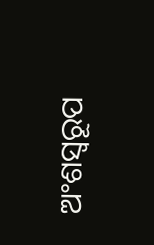ଅଂଶସ୍ବରୂପ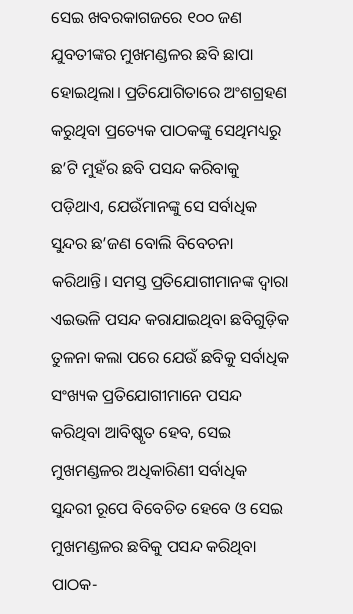ସେଇ ଖବରକାଗଜରେ ୧୦୦ ଜଣ ଯୁବତୀଙ୍କର ମୁଖମଣ୍ଡଳର ଛବି ଛାପା ହୋଇଥିଲା। ପ୍ରତିଯୋଗିତାରେ ଅଂଶଗ୍ରହଣ କରୁଥିବା ପ୍ରତ୍ୟେକ ପାଠକଙ୍କୁ ସେଥିମଧ୍ୟରୁ ଛ’ଟି ମୁହଁର ଛବି ପସନ୍ଦ କରିବାକୁ ପଡ଼ିଥାଏ, ଯେଉଁମାନଙ୍କୁ ସେ ସର୍ବାଧିକ ସୁନ୍ଦର ଛ’ଜଣ ବୋଲି ବିବେଚନା କରିଥାନ୍ତି। ସମସ୍ତ ପ୍ରତିଯୋଗୀମାନଙ୍କ ଦ୍ବାରା ଏଇଭଳି ପସନ୍ଦ କରାଯାଇଥିବା ଛବିଗୁଡ଼ିକ ତୁଳନା କଲା ପରେ ଯେଉଁ ଛବିକୁ ସର୍ବାଧିକ ସଂଖ୍ୟକ ପ୍ରତିଯୋଗୀମାନେ ପସନ୍ଦ କରିଥିବା ଆବିଷ୍କୃତ ହେବ, ସେଇ ମୁଖମଣ୍ଡଳର ଅଧିକାରିଣୀ ସର୍ବାଧିକ ସୁନ୍ଦରୀ ରୂପେ ବିବେଚିତ ହେବେ ଓ ସେଇ ମୁଖମଣ୍ଡଳର ଛବିକୁ ପସନ୍ଦ କରିଥିବା ପାଠକ-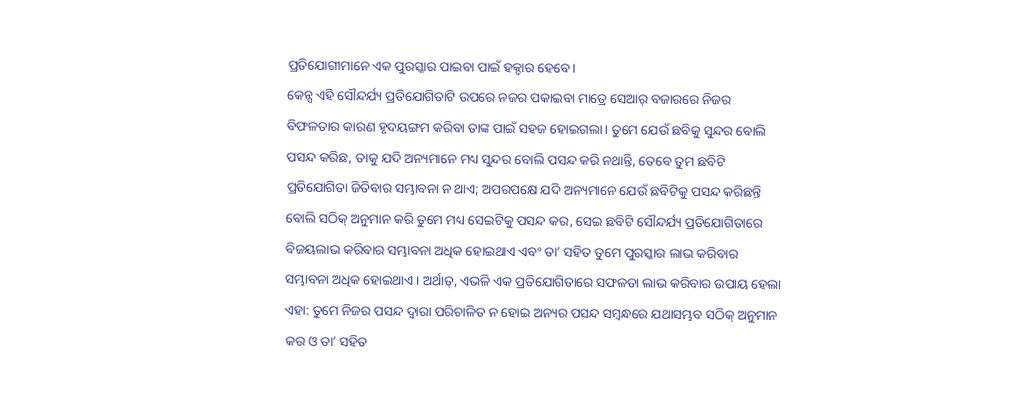ପ୍ରତିଯୋଗୀମାନେ ଏକ ପୁରସ୍କାର ପାଇବା ପାଇଁ ହକ୍ଦାର ହେବେ।
କେନ୍ସ ଏହି ସୌନ୍ଦର୍ଯ୍ୟ ପ୍ରତିଯୋଗିତାଟି ଉପରେ ନଜର ପକାଇବା ମାତ୍ରେ ସେଆର୍ ବଜାରରେ ନିଜର ବିଫଳତାର କାରଣ ହୃଦୟଙ୍ଗମ କରିବା ତାଙ୍କ ପାଇଁ ସହଜ ହୋଇଗଲା। ତୁମେ ଯେଉଁ ଛବିକୁ ସୁନ୍ଦର ବୋଲି ପସନ୍ଦ କରିଛ, ତାକୁ ଯଦି ଅନ୍ୟମାନେ ମଧ୍ୟ ସୁନ୍ଦର ବୋଲି ପସନ୍ଦ କରି ନଥାନ୍ତି, ତେବେ ତୁମ ଛବିଟି ପ୍ରତିଯୋଗିତା ଜିତିବାର ସମ୍ଭାବନା ନ ଥାଏ; ଅପରପକ୍ଷେ ଯଦି ଅନ୍ୟମାନେ ଯେଉଁ ଛବିଟିକୁ ପସନ୍ଦ କରିଛନ୍ତି ବୋଲି ସଠିକ୍ ଅନୁମାନ କରି ତୁମେ ମଧ୍ୟ ସେଇଟିକୁ ପସନ୍ଦ କର, ସେଇ ଛବିଟି ସୌନ୍ଦର୍ଯ୍ୟ ପ୍ରତିଯୋଗିତାରେ ବିଜୟଲାଭ କରିବାର ସମ୍ଭାବନା ଅଧିକ ହୋଇଥାଏ ଏବଂ ତା’ ସହିତ ତୁମେ ପୁରସ୍କାର ଲାଭ କରିବାର ସମ୍ଭାବନା ଅଧିକ ହୋଇଥାଏ। ଅର୍ଥାତ୍, ଏଭଳି ଏକ ପ୍ରତିଯୋଗିତାରେ ସଫଳତା ଲାଭ କରିବାର ଉପାୟ ହେଲା ଏହା: ତୁମେ ନିଜର ପସନ୍ଦ ଦ୍ବାରା ପରିଚାଳିତ ନ ହୋଇ ଅନ୍ୟର ପସନ୍ଦ ସମ୍ବନ୍ଧରେ ଯଥାସମ୍ଭବ ସଠିକ୍ ଅନୁମାନ କର ଓ ତା’ ସହିତ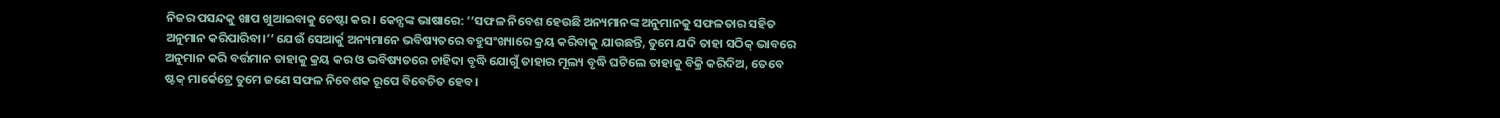ନିଜର ପସନ୍ଦକୁ ଖାପ ଖୁଆଇବାକୁ ଚେଷ୍ଟା କର। କେନ୍ସଙ୍କ ଭାଷାରେ: ‘‘ସଫଳ ନିବେଶ ହେଉଛି ଅନ୍ୟମାନଙ୍କ ଅନୁମାନକୁ ସଫଳତାର ସହିତ ଅନୁମାନ କରିପାରିବା।’’ ଯେଉଁ ସେଆର୍କୁ ଅନ୍ୟମାନେ ଭବିଷ୍ୟତରେ ବହୁସଂଖ୍ୟାରେ କ୍ରୟ କରିବାକୁ ଯାଉଛନ୍ତି, ତୁମେ ଯଦି ତାହା ସଠିକ୍ ଭାବରେ ଅନୁମାନ କରି ବର୍ତ୍ତମାନ ତାହାକୁ କ୍ରୟ କର ଓ ଭବିଷ୍ୟତରେ ଚାହିଦା ବୃଦ୍ଧି ଯୋଗୁଁ ତାହାର ମୂଲ୍ୟ ବୃଦ୍ଧି ଘଟିଲେ ତାହାକୁ ବିକ୍ରି କରିଦିଅ, ତେବେ ଷ୍ଟକ୍ ମାର୍କେଟ୍ରେ ତୁମେ ଜଣେ ସଫଳ ନିବେଶକ ରୂପେ ବିବେଚିତ ହେବ।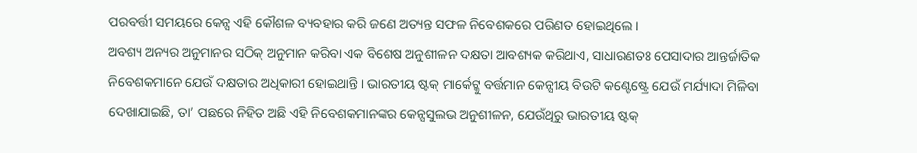ପରବର୍ତ୍ତୀ ସମୟରେ କେନ୍ସ ଏହି କୌଶଳ ବ୍ୟବହାର କରି ଜଣେ ଅତ୍ୟନ୍ତ ସଫଳ ନିବେଶକରେ ପରିଣତ ହୋଇଥିଲେ।
ଅବଶ୍ୟ ଅନ୍ୟର ଅନୁମାନର ସଠିକ୍ ଅନୁମାନ କରିବା ଏକ ବିଶେଷ ଅନୁଶୀଳନ ଦକ୍ଷତା ଆବଶ୍ୟକ କରିଥାଏ, ସାଧାରଣତଃ ପେସାଦାର ଆନ୍ତର୍ଜାତିକ ନିବେଶକମାନେ ଯେଉଁ ଦକ୍ଷତାର ଅଧିକାରୀ ହୋଇଥାନ୍ତି। ଭାରତୀୟ ଷ୍ଟକ୍ ମାର୍କେଟ୍କୁ ବର୍ତ୍ତମାନ କେନ୍ସୀୟ ବିଉଟି କଣ୍ଟେଷ୍ଟ୍ରେ ଯେଉଁ ମର୍ଯ୍ୟାଦା ମିଳିବା ଦେଖାଯାଇଛି, ତା’ ପଛରେ ନିହିତ ଅଛି ଏହି ନିବେଶକମାନଙ୍କର କେନ୍ସସୁଲଭ ଅନୁଶୀଳନ, ଯେଉଁଥିରୁ ଭାରତୀୟ ଷ୍ଟକ୍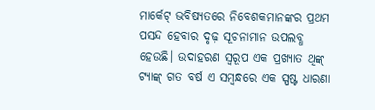ମାର୍କେଟ୍ ଭବିଷ୍ୟତରେ ନିବେଶକମାନଙ୍କର ପ୍ରଥମ ପସନ୍ଦ ହେବାର ଦୃଢ଼ ସୂଚନାମାନ ଉପଲବ୍ଧ ହେଉଛି। ଉଦାହରଣ ସ୍ବରୂପ ଏକ ପ୍ରଖ୍ୟାତ ଥିଙ୍କ୍ ଟ୍ୟାଙ୍କ୍ ଗତ ବର୍ଷ ଏ ସମ୍ବନ୍ଧରେ ଏକ ସ୍ପଷ୍ଟ ଧାରଣା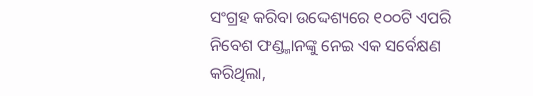ସଂଗ୍ରହ କରିବା ଉଦ୍ଦେଶ୍ୟରେ ୧୦୦ଟି ଏପରି ନିବେଶ ଫଣ୍ଡ୍ମାନଙ୍କୁ ନେଇ ଏକ ସର୍ବେକ୍ଷଣ କରିଥିଲା,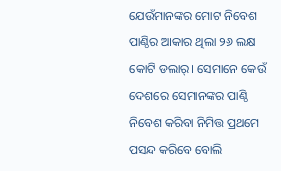ଯେଉଁମାନଙ୍କର ମୋଟ ନିବେଶ ପାଣ୍ଠିର ଆକାର ଥିଲା ୨୬ ଲକ୍ଷ କୋଟି ଡଲାର୍। ସେମାନେ କେଉଁ ଦେଶରେ ସେମାନଙ୍କର ପାଣ୍ଠି ନିବେଶ କରିବା ନିମିତ୍ତ ପ୍ରଥମେ ପସନ୍ଦ କରିବେ ବୋଲି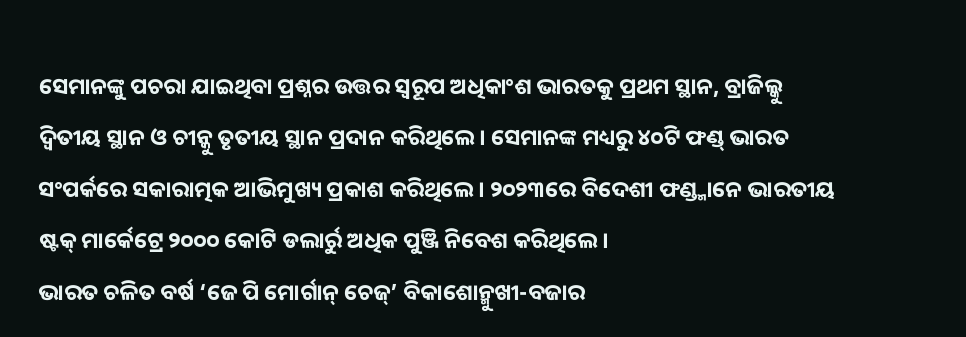ସେମାନଙ୍କୁ ପଚରା ଯାଇଥିବା ପ୍ରଶ୍ନର ଉତ୍ତର ସ୍ବରୂପ ଅଧିକାଂଶ ଭାରତକୁ ପ୍ରଥମ ସ୍ଥାନ, ବ୍ରାଜିଲ୍କୁ ଦ୍ବିତୀୟ ସ୍ଥାନ ଓ ଚୀନ୍କୁ ତୃତୀୟ ସ୍ଥାନ ପ୍ରଦାନ କରିଥିଲେ। ସେମାନଙ୍କ ମଧ୍ୟରୁ ୪୦ଟି ଫଣ୍ଡ୍ ଭାରତ ସଂପର୍କରେ ସକାରାତ୍ମକ ଆଭିମୁଖ୍ୟ ପ୍ରକାଶ କରିଥିଲେ। ୨୦୨୩ରେ ବିଦେଶୀ ଫଣ୍ଡ୍ମାନେ ଭାରତୀୟ ଷ୍ଟକ୍ ମାର୍କେଟ୍ରେ ୨୦୦୦ କୋଟି ଡଲାର୍ରୁ ଅଧିକ ପୁଞ୍ଜି ନିବେଶ କରିଥିଲେ।
ଭାରତ ଚଳିତ ବର୍ଷ ‘ଜେ ପି ମୋର୍ଗାନ୍ ଚେଜ୍’ ବିକାଶୋନ୍ମୁଖୀ-ବଜାର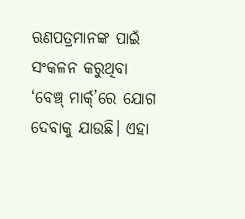ଋଣପତ୍ରମାନଙ୍କ ପାଇଁ ସଂକଳନ କରୁଥିବା ‘ବେଞ୍ଚ୍ ମାର୍କ୍’ରେ ଯୋଗ ଦେବାକୁ ଯାଉଛି। ଏହା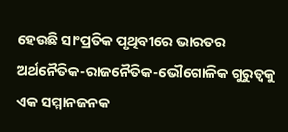ହେଉଛି ସାଂପ୍ରତିକ ପୃଥିବୀରେ ଭାରତର ଅର୍ଥନୈତିକ-ରାଜନୈତିକ-ଭୌଗୋଳିକ ଗୁରୁତ୍ବକୁ ଏକ ସମ୍ମାନଜନକ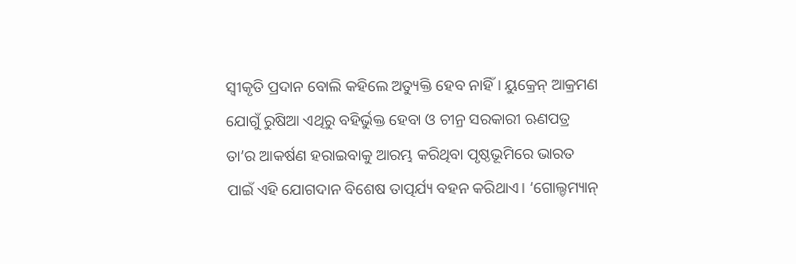ସ୍ବୀକୃତି ପ୍ରଦାନ ବୋଲି କହିଲେ ଅତ୍ୟୁକ୍ତି ହେବ ନାହିଁ। ୟୁକ୍ରେନ୍ ଆକ୍ରମଣ ଯୋଗୁଁ ରୁଷିଆ ଏଥିରୁ ବହିର୍ଭୁକ୍ତ ହେବା ଓ ଚୀନ୍ର ସରକାରୀ ଋଣପତ୍ର ତା’ର ଆକର୍ଷଣ ହରାଇବାକୁ ଆରମ୍ଭ କରିଥିବା ପୃଷ୍ଠଭୂମିରେ ଭାରତ ପାଇଁ ଏହି ଯୋଗଦାନ ବିଶେଷ ତାତ୍ପର୍ଯ୍ୟ ବହନ କରିଥାଏ। ‘ଗୋଲ୍ଡମ୍ୟାନ୍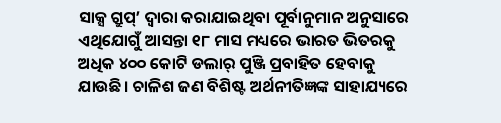ସାକ୍ସ ଗ୍ରୁପ୍’ ଦ୍ବାରା କରାଯାଇଥିବା ପୂର୍ବାନୁମାନ ଅନୁସାରେ ଏଥିଯୋଗୁଁ ଆସନ୍ତା ୧୮ ମାସ ମଧ୍ୟରେ ଭାରତ ଭିତରକୁ ଅଧିକ ୪୦୦ କୋଟି ଡଲାର୍ ପୁଞ୍ଜି ପ୍ରବାହିତ ହେବାକୁ ଯାଉଛି। ଚାଳିଶ ଜଣ ବିଶିଷ୍ଟ ଅର୍ଥନୀତିଜ୍ଞଙ୍କ ସାହାଯ୍ୟରେ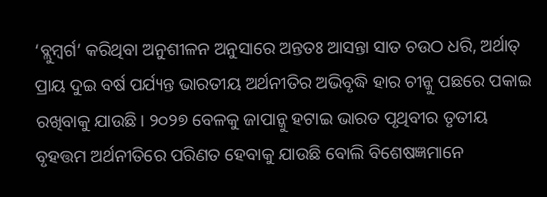‘ବ୍ଲୁମ୍ବର୍ଗ’ କରିଥିବା ଅନୁଶୀଳନ ଅନୁସାରେ ଅନ୍ତତଃ ଆସନ୍ତା ସାତ ଚଉଠ ଧରି, ଅର୍ଥାତ୍ ପ୍ରାୟ ଦୁଇ ବର୍ଷ ପର୍ଯ୍ୟନ୍ତ ଭାରତୀୟ ଅର୍ଥନୀତିର ଅଭିବୃଦ୍ଧି ହାର ଚୀନ୍କୁ ପଛରେ ପକାଇ ରଖିବାକୁ ଯାଉଛି। ୨୦୨୭ ବେଳକୁ ଜାପାନ୍କୁ ହଟାଇ ଭାରତ ପୃଥିବୀର ତୃତୀୟ ବୃହତ୍ତମ ଅର୍ଥନୀତିରେ ପରିଣତ ହେବାକୁ ଯାଉଛି ବୋଲି ବିଶେଷଜ୍ଞମାନେ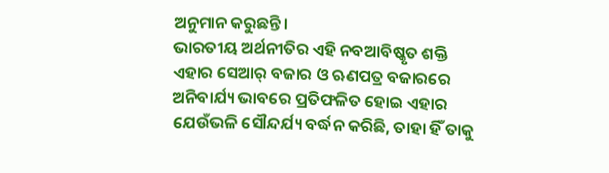ଅନୁମାନ କରୁଛନ୍ତି।
ଭାରତୀୟ ଅର୍ଥନୀତିର ଏହି ନବଆବିଷ୍କୃତ ଶକ୍ତି ଏହାର ସେଆର୍ ବଜାର ଓ ଋଣପତ୍ର ବଜାରରେ ଅନିବାର୍ଯ୍ୟ ଭାବରେ ପ୍ରତିଫଳିତ ହୋଇ ଏହାର ଯେଉଁଭଳି ସୌନ୍ଦର୍ଯ୍ୟ ବର୍ଦ୍ଧନ କରିଛି, ତାହା ହିଁ ତାକୁ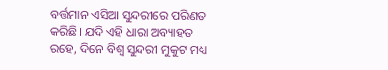ବର୍ତ୍ତମାନ ଏସିଆ ସୁନ୍ଦରୀରେ ପରିଣତ କରିଛି। ଯଦି ଏହି ଧାରା ଅବ୍ୟାହତ ରହେ, ଦିନେ ବିଶ୍ବ ସୁନ୍ଦରୀ ମୁକୁଟ ମଧ୍ୟ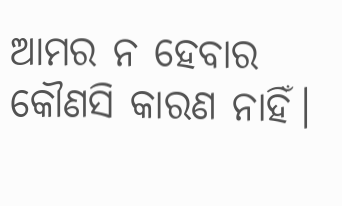ଆମର ନ ହେବାର କୌଣସି କାରଣ ନାହିଁ।